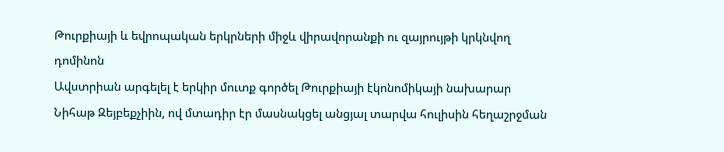Թուրքիայի և եվրոպական երկրների միջև վիրավորանքի ու զայրույթի կրկնվող դոմինոն
Ավստրիան արգելել է երկիր մուտք գործել Թուրքիայի էկոնոմիկայի նախարար Նիհաթ Զեյբեքչիին, ով մտադիր էր մասնակցել անցյալ տարվա հուլիսին հեղաշրջման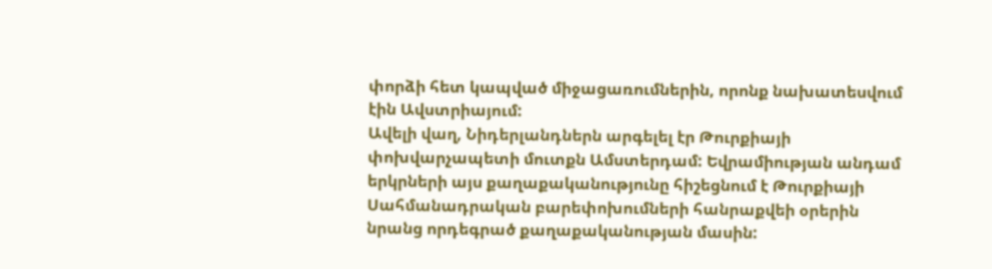փորձի հետ կապված միջացառումներին, որոնք նախատեսվում էին Ավստրիայում:
Ավելի վաղ, Նիդերլանդներն արգելել էր Թուրքիայի փոխվարչապետի մուտքն Ամստերդամ: Եվրամիության անդամ երկրների այս քաղաքականությունը հիշեցնում է Թուրքիայի Սահմանադրական բարեփոխումների հանրաքվեի օրերին նրանց որդեգրած քաղաքականության մասին: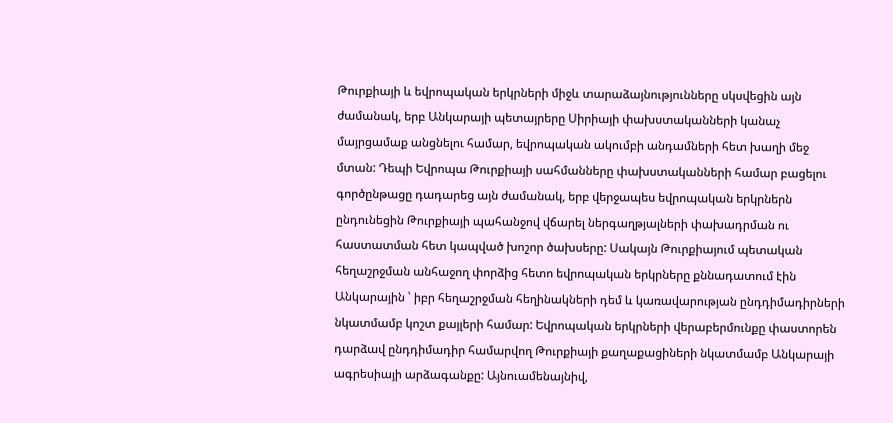Թուրքիայի և եվրոպական երկրների միջև տարաձայնությունները սկսվեցին այն ժամանակ, երբ Անկարայի պետայրերը Սիրիայի փախստականների կանաչ մայրցամաք անցնելու համար, եվրոպական ակումբի անդամների հետ խաղի մեջ մտան: Դեպի Եվրոպա Թուրքիայի սահմանները փախստականների համար բացելու գործընթացը դադարեց այն ժամանակ, երբ վերջապես եվրոպական երկրներն ընդունեցին Թուրքիայի պահանջով վճարել ներգաղթյալների փախադրման ու հաստատման հետ կապված խոշոր ծախսերը: Սակայն Թուրքիայում պետական հեղաշրջման անհաջող փորձից հետո եվրոպական երկրները քննադատում էին Անկարային ՝ իբր հեղաշրջման հեղինակների դեմ և կառավարության ընդդիմադիրների նկատմամբ կոշտ քայլերի համար: Եվրոպական երկրների վերաբերմունքը փաստորեն դարձավ ընդդիմադիր համարվող Թուրքիայի քաղաքացիների նկատմամբ Անկարայի ագրեսիայի արձագանքը: Այնուամենայնիվ,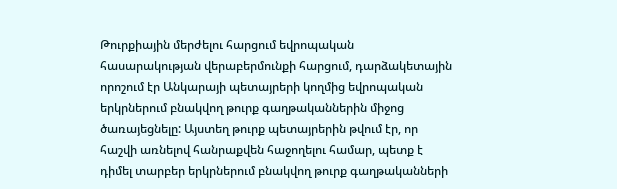Թուրքիային մերժելու հարցում եվրոպական հասարակության վերաբերմունքի հարցում, դարձակետային որոշում էր Անկարայի պետայրերի կողմից եվրոպական երկրներում բնակվող թուրք գաղթականներին միջոց ծառայեցնելը: Այստեղ թուրք պետայրերին թվում էր, որ հաշվի առնելով հանրաքվեն հաջողելու համար, պետք է դիմել տարբեր երկրներում բնակվող թուրք գաղթականների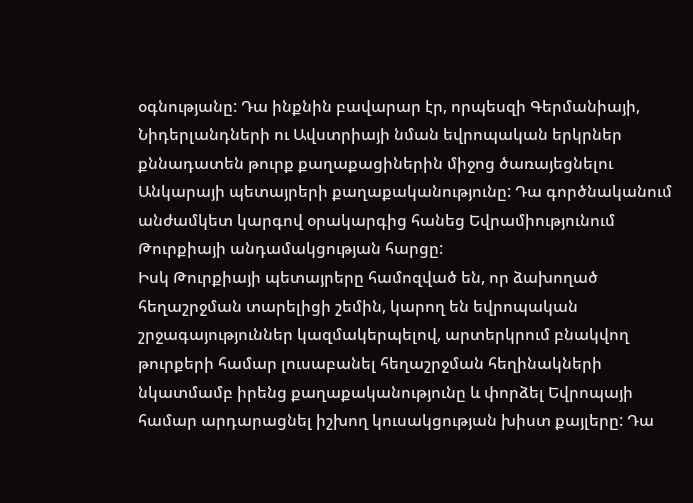օգնությանը: Դա ինքնին բավարար էր, որպեսզի Գերմանիայի, Նիդերլանդների ու Ավստրիայի նման եվրոպական երկրներ քննադատեն թուրք քաղաքացիներին միջոց ծառայեցնելու Անկարայի պետայրերի քաղաքականությունը: Դա գործնականում անժամկետ կարգով օրակարգից հանեց Եվրամիությունում Թուրքիայի անդամակցության հարցը:
Իսկ Թուրքիայի պետայրերը համոզված են, որ ձախողած հեղաշրջման տարելիցի շեմին, կարող են եվրոպական շրջագայություններ կազմակերպելով, արտերկրում բնակվող թուրքերի համար լուսաբանել հեղաշրջման հեղինակների նկատմամբ իրենց քաղաքականությունը և փորձել Եվրոպայի համար արդարացնել իշխող կուսակցության խիստ քայլերը: Դա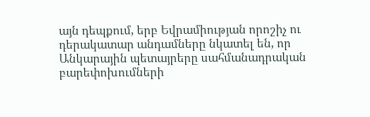այն դեպքում, երբ Եվրամիության որոշիչ ու դերակատար անդամները նկատել են, որ Անկարային պետայրերը սահմանադրական բարեփոխումների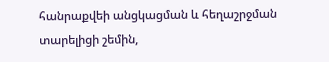հանրաքվեի անցկացման և հեղաշրջման տարելիցի շեմին,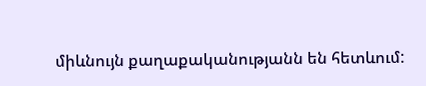միևնույն քաղաքականությանն են հետևում: